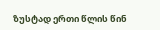ზუსტად ერთი წლის წინ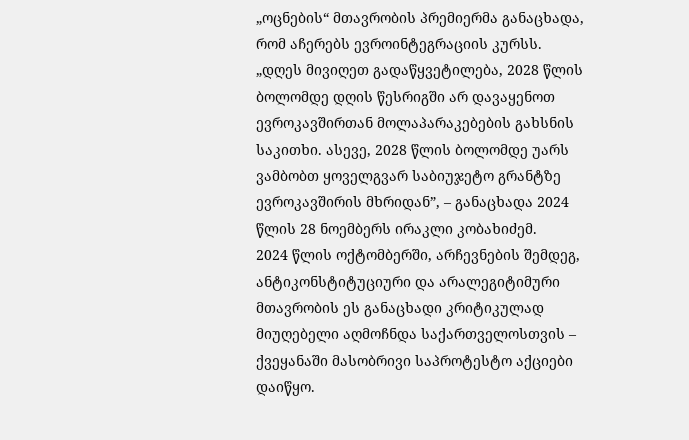„ოცნების“ მთავრობის პრემიერმა განაცხადა, რომ აჩერებს ევროინტეგრაციის კურსს.
„დღეს მივიღეთ გადაწყვეტილება, 2028 წლის ბოლომდე დღის წესრიგში არ დავაყენოთ ევროკავშირთან მოლაპარაკებების გახსნის საკითხი. ასევე, 2028 წლის ბოლომდე უარს ვამბობთ ყოველგვარ საბიუჯეტო გრანტზე ევროკავშირის მხრიდან”, – განაცხადა 2024 წლის 28 ნოემბერს ირაკლი კობახიძემ.
2024 წლის ოქტომბერში, არჩევნების შემდეგ, ანტიკონსტიტუციური და არალეგიტიმური მთავრობის ეს განაცხადი კრიტიკულად მიუღებელი აღმოჩნდა საქართველოსთვის – ქვეყანაში მასობრივი საპროტესტო აქციები დაიწყო.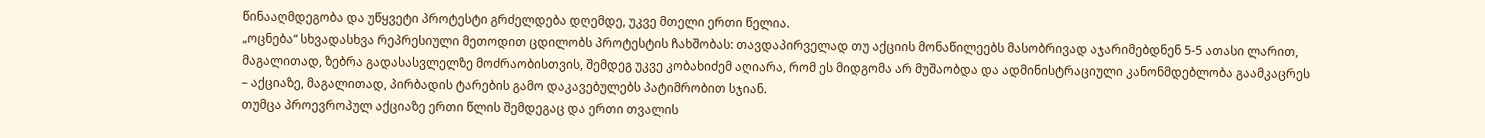წინააღმდეგობა და უწყვეტი პროტესტი გრძელდება დღემდე, უკვე მთელი ერთი წელია.
„ოცნება“ სხვადასხვა რეპრესიული მეთოდით ცდილობს პროტესტის ჩახშობას: თავდაპირველად თუ აქციის მონაწილეებს მასობრივად აჯარიმებდნენ 5-5 ათასი ლარით, მაგალითად, ზებრა გადასასვლელზე მოძრაობისთვის, შემდეგ უკვე კობახიძემ აღიარა, რომ ეს მიდგომა არ მუშაობდა და ადმინისტრაციული კანონმდებლობა გაამკაცრეს – აქციაზე, მაგალითად, პირბადის ტარების გამო დაკავებულებს პატიმრობით სჯიან.
თუმცა პროევროპულ აქციაზე ერთი წლის შემდეგაც და ერთი თვალის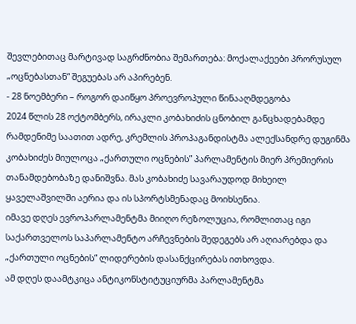შევლებითაც მარტივად საგრძნობია შემართება: მოქალაქეები პრორუსულ „ოცნებასთან“ შეგუებას არ აპირებენ.
- 28 ნოემბერი – როგორ დაიწყო პროევროპული წინააღმდეგობა
2024 წლის 28 ოქტომბერს, ირაკლი კობახიძის ცნობილ განცხადებამდე რამდენიმე საათით ადრე, კრემლის პროპაგანდისტმა ალექსანდრე დუგინმა კობახიძეს მიულოცა „ქართული ოცნების” პარლამენტის მიერ პრემიერის თანამდებობაზე დანიშვნა. მას კობახიძე სავარაუდოდ მიხეილ ყაველაშვილში აერია და ის სპორტსმენადაც მოიხსენია.
იმავე დღეს ევროპარლამენტმა მიიღო რეზოლუცია, რომლითაც იგი საქართველოს საპარლამენტო არჩევნების შედეგებს არ აღიარებდა და „ქართული ოცნების“ ლიდერების დასანქცირებას ითხოვდა.
ამ დღეს დაამტკიცა ანტიკონსტიტუციურმა პარლამენტმა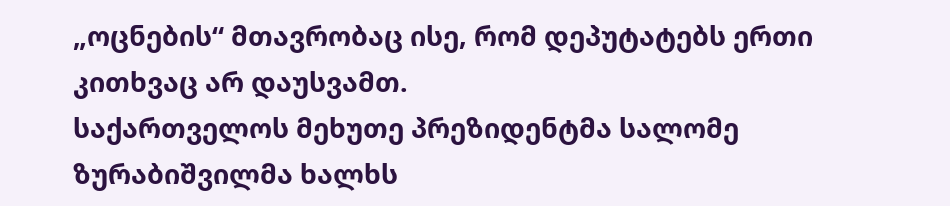„ოცნების“ მთავრობაც ისე, რომ დეპუტატებს ერთი კითხვაც არ დაუსვამთ.
საქართველოს მეხუთე პრეზიდენტმა სალომე ზურაბიშვილმა ხალხს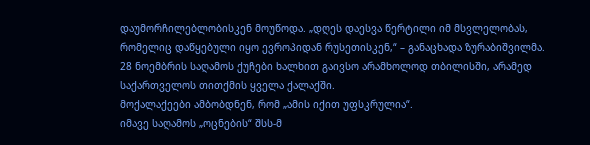დაუმორჩილებლობისკენ მოუწოდა. „დღეს დაესვა წერტილი იმ მსვლელობას, რომელიც დაწყებული იყო ევროპიდან რუსეთისკენ,“ – განაცხადა ზურაბიშვილმა.
28 ნოემბრის საღამოს ქუჩები ხალხით გაივსო არამხოლოდ თბილისში, არამედ საქართველოს თითქმის ყველა ქალაქში.
მოქალაქეები ამბობდნენ, რომ „ამის იქით უფსკრულია“.
იმავე საღამოს „ოცნების“ შსს-მ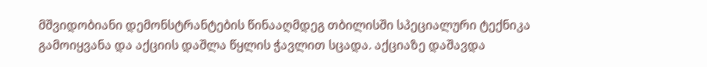მშვიდობიანი დემონსტრანტების წინააღმდეგ თბილისში სპეციალური ტექნიკა გამოიყვანა და აქციის დაშლა წყლის ჭავლით სცადა. აქციაზე დაშავდა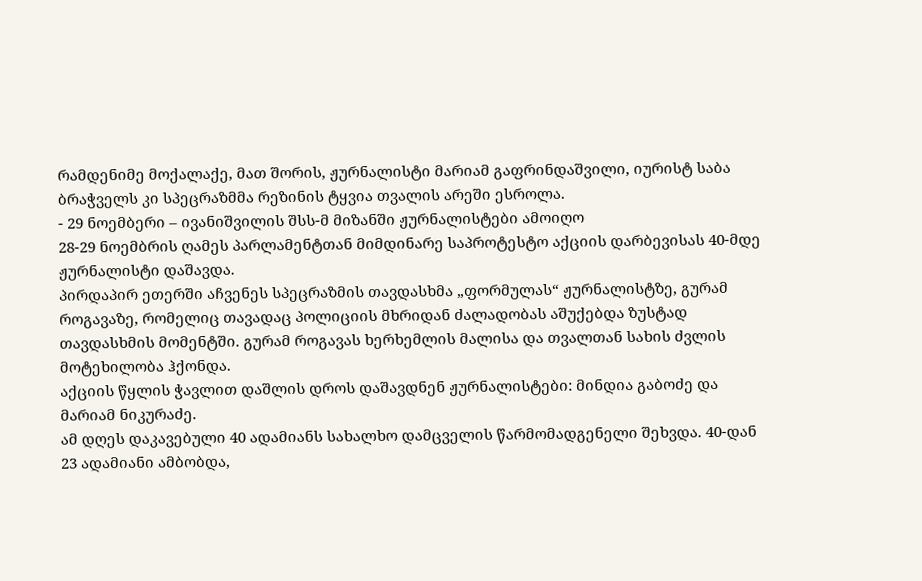რამდენიმე მოქალაქე, მათ შორის, ჟურნალისტი მარიამ გაფრინდაშვილი, იურისტ საბა ბრაჭველს კი სპეცრაზმმა რეზინის ტყვია თვალის არეში ესროლა.
- 29 ნოემბერი – ივანიშვილის შსს-მ მიზანში ჟურნალისტები ამოიღო
28-29 ნოემბრის ღამეს პარლამენტთან მიმდინარე საპროტესტო აქციის დარბევისას 40-მდე ჟურნალისტი დაშავდა.
პირდაპირ ეთერში აჩვენეს სპეცრაზმის თავდასხმა „ფორმულას“ ჟურნალისტზე, გურამ როგავაზე, რომელიც თავადაც პოლიციის მხრიდან ძალადობას აშუქებდა ზუსტად თავდასხმის მომენტში. გურამ როგავას ხერხემლის მალისა და თვალთან სახის ძვლის მოტეხილობა ჰქონდა.
აქციის წყლის ჭავლით დაშლის დროს დაშავდნენ ჟურნალისტები: მინდია გაბოძე და მარიამ ნიკურაძე.
ამ დღეს დაკავებული 40 ადამიანს სახალხო დამცველის წარმომადგენელი შეხვდა. 40-დან 23 ადამიანი ამბობდა,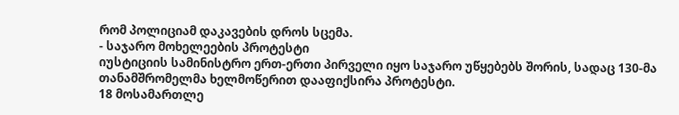რომ პოლიციამ დაკავების დროს სცემა.
- საჯარო მოხელეების პროტესტი
იუსტიციის სამინისტრო ერთ-ერთი პირველი იყო საჯარო უწყებებს შორის, სადაც 130-მა თანამშრომელმა ხელმოწერით დააფიქსირა პროტესტი.
18 მოსამართლე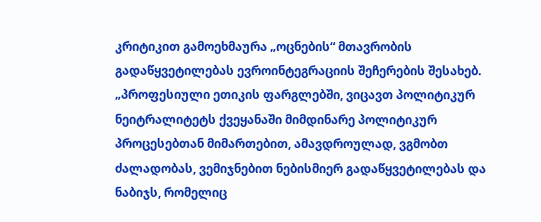კრიტიკით გამოეხმაურა „ოცნების“ მთავრობის გადაწყვეტილებას ევროინტეგრაციის შეჩერების შესახებ. „პროფესიული ეთიკის ფარგლებში, ვიცავთ პოლიტიკურ ნეიტრალიტეტს ქვეყანაში მიმდინარე პოლიტიკურ პროცესებთან მიმართებით, ამავდროულად, ვგმობთ ძალადობას, ვემიჯნებით ნებისმიერ გადაწყვეტილებას და ნაბიჯს, რომელიც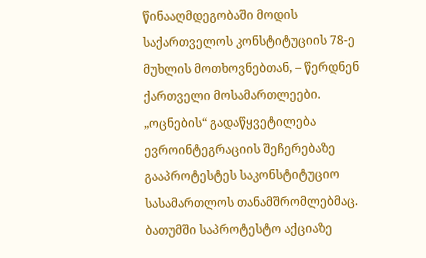წინააღმდეგობაში მოდის საქართველოს კონსტიტუციის 78-ე მუხლის მოთხოვნებთან, – წერდნენ ქართველი მოსამართლეები.
„ოცნების“ გადაწყვეტილება ევროინტეგრაციის შეჩერებაზე გააპროტესტეს საკონსტიტუციო სასამართლოს თანამშრომლებმაც.
ბათუმში საპროტესტო აქციაზე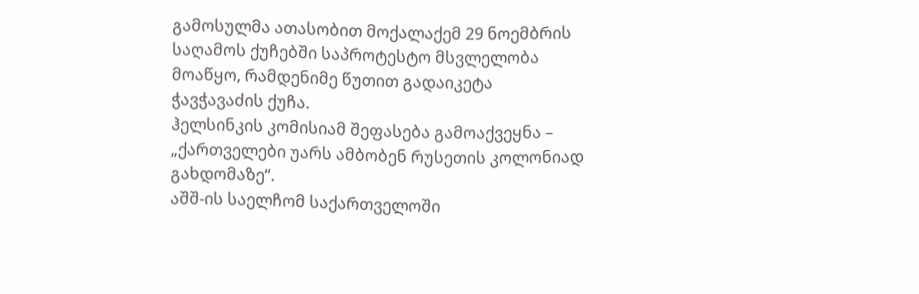გამოსულმა ათასობით მოქალაქემ 29 ნოემბრის საღამოს ქუჩებში საპროტესტო მსვლელობა მოაწყო, რამდენიმე წუთით გადაიკეტა ჭავჭავაძის ქუჩა.
ჰელსინკის კომისიამ შეფასება გამოაქვეყნა – „ქართველები უარს ამბობენ რუსეთის კოლონიად გახდომაზე“.
აშშ-ის საელჩომ საქართველოში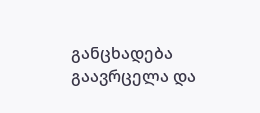განცხადება გაავრცელა და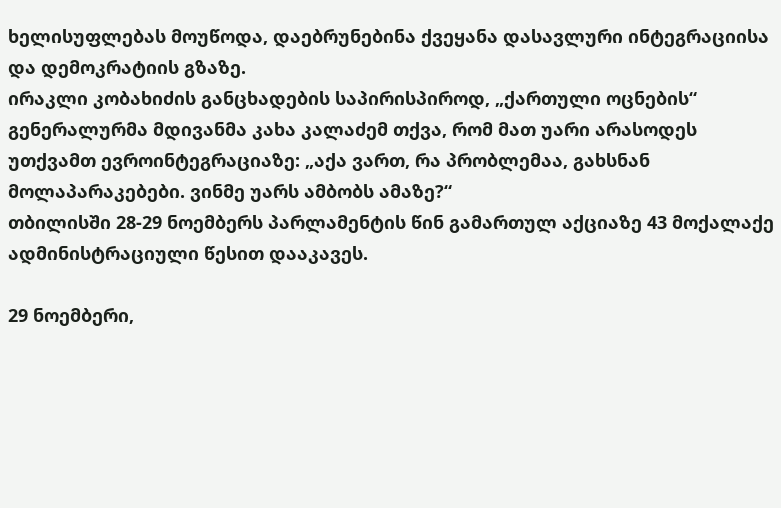ხელისუფლებას მოუწოდა, დაებრუნებინა ქვეყანა დასავლური ინტეგრაციისა და დემოკრატიის გზაზე.
ირაკლი კობახიძის განცხადების საპირისპიროდ, „ქართული ოცნების“ გენერალურმა მდივანმა კახა კალაძემ თქვა, რომ მათ უარი არასოდეს უთქვამთ ევროინტეგრაციაზე: „აქა ვართ, რა პრობლემაა, გახსნან მოლაპარაკებები. ვინმე უარს ამბობს ამაზე?“
თბილისში 28-29 ნოემბერს პარლამენტის წინ გამართულ აქციაზე 43 მოქალაქე ადმინისტრაციული წესით დააკავეს.

29 ნოემბერი,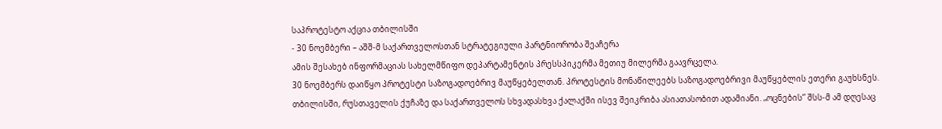საპროტესტო აქცია თბილისში
- 30 ნოემბერი – აშშ-მ საქართველოსთან სტრატეგიული პარტნიორობა შეაჩერა
ამის შესახებ ინფორმაციას სახელმწიფო დეპარტამენტის პრესსპიკერმა მეთიუ მილერმა გაავრცელა.
30 ნოემბერს დაიწყო პროტესტი საზოგადოებრივ მაუწყებელთან. პროტესტის მონაწილეებს საზოგადოებრივი მაუწყებლის ეთერი გაუხსნეს.
თბილისში, რუსთაველის ქუჩაზე და საქართველოს სხვადასხვა ქალაქში ისევ შეიკრიბა ასიათასობით ადამიანი. „ოცნების“ შსს-მ ამ დღესაც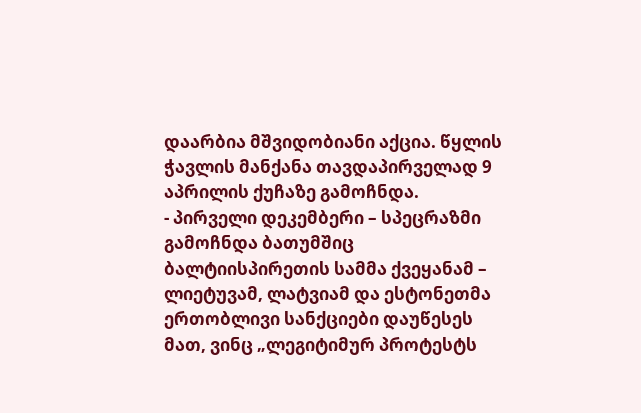დაარბია მშვიდობიანი აქცია. წყლის ჭავლის მანქანა თავდაპირველად 9 აპრილის ქუჩაზე გამოჩნდა.
- პირველი დეკემბერი – სპეცრაზმი გამოჩნდა ბათუმშიც
ბალტიისპირეთის სამმა ქვეყანამ – ლიეტუვამ, ლატვიამ და ესტონეთმა ერთობლივი სანქციები დაუწესეს მათ, ვინც „ლეგიტიმურ პროტესტს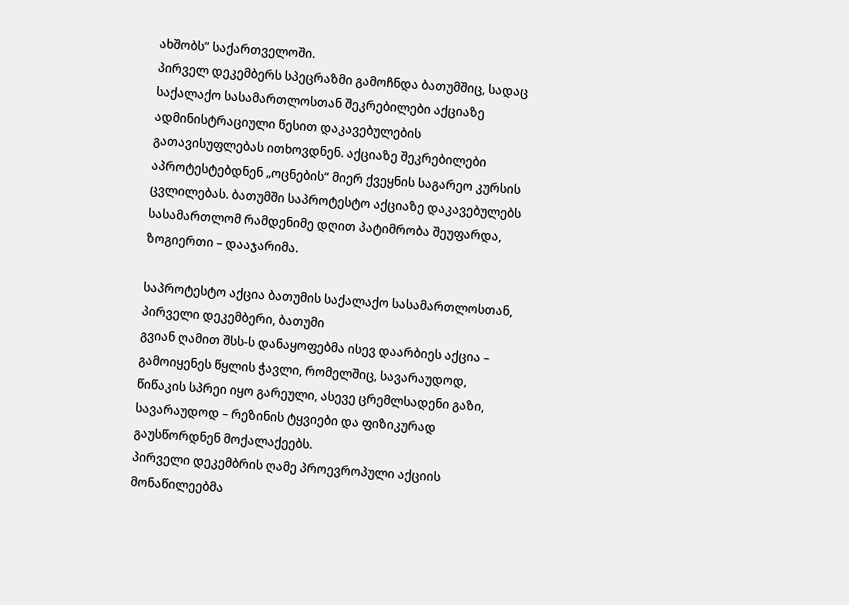ახშობს” საქართველოში.
პირველ დეკემბერს სპეცრაზმი გამოჩნდა ბათუმშიც, სადაც საქალაქო სასამართლოსთან შეკრებილები აქციაზე ადმინისტრაციული წესით დაკავებულების გათავისუფლებას ითხოვდნენ. აქციაზე შეკრებილები აპროტესტებდნენ „ოცნების“ მიერ ქვეყნის საგარეო კურსის ცვლილებას. ბათუმში საპროტესტო აქციაზე დაკავებულებს სასამართლომ რამდენიმე დღით პატიმრობა შეუფარდა, ზოგიერთი – დააჯარიმა.

საპროტესტო აქცია ბათუმის საქალაქო სასამართლოსთან, პირველი დეკემბერი, ბათუმი
გვიან ღამით შსს-ს დანაყოფებმა ისევ დაარბიეს აქცია – გამოიყენეს წყლის ჭავლი, რომელშიც, სავარაუდოდ, წიწაკის სპრეი იყო გარეული, ასევე ცრემლსადენი გაზი, სავარაუდოდ – რეზინის ტყვიები და ფიზიკურად გაუსწორდნენ მოქალაქეებს.
პირველი დეკემბრის ღამე პროევროპული აქციის მონაწილეებმა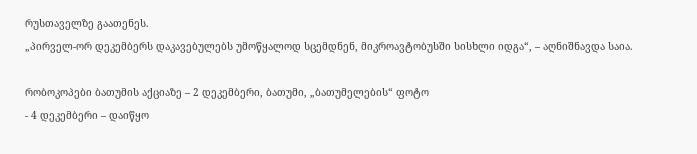რუსთაველზე გაათენეს.
„პირველ-ორ დეკემბერს დაკავებულებს უმოწყალოდ სცემდნენ, მიკროავტობუსში სისხლი იდგა“, – აღნიშნავდა საია.

რობოკოპები ბათუმის აქციაზე – 2 დეკემბერი, ბათუმი, „ბათუმელების“ ფოტო
- 4 დეკემბერი – დაიწყო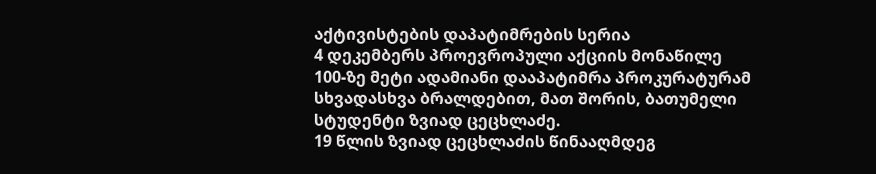აქტივისტების დაპატიმრების სერია
4 დეკემბერს პროევროპული აქციის მონაწილე 100-ზე მეტი ადამიანი დააპატიმრა პროკურატურამ სხვადასხვა ბრალდებით, მათ შორის, ბათუმელი სტუდენტი ზვიად ცეცხლაძე.
19 წლის ზვიად ცეცხლაძის წინააღმდეგ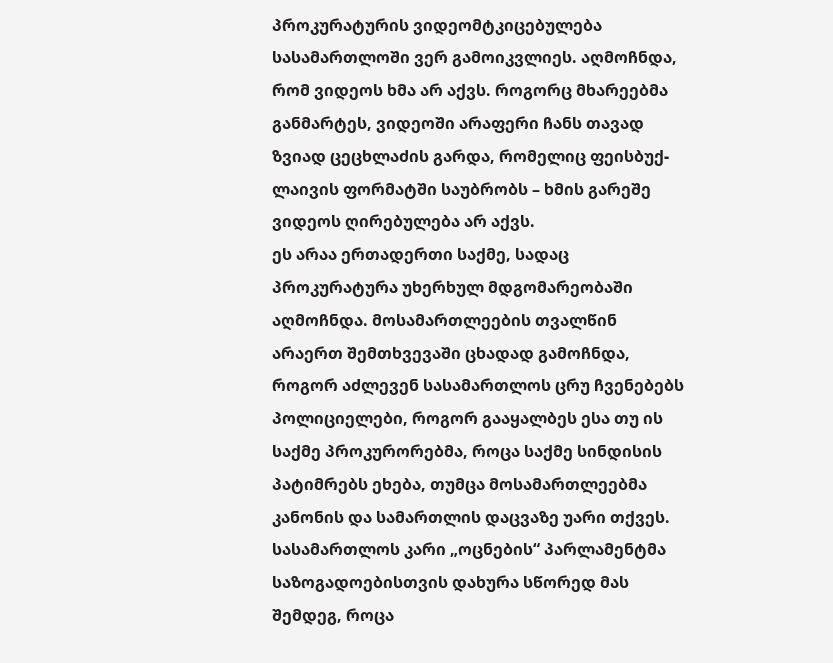პროკურატურის ვიდეომტკიცებულება სასამართლოში ვერ გამოიკვლიეს. აღმოჩნდა, რომ ვიდეოს ხმა არ აქვს. როგორც მხარეებმა განმარტეს, ვიდეოში არაფერი ჩანს თავად ზვიად ცეცხლაძის გარდა, რომელიც ფეისბუქ-ლაივის ფორმატში საუბრობს – ხმის გარეშე ვიდეოს ღირებულება არ აქვს.
ეს არაა ერთადერთი საქმე, სადაც პროკურატურა უხერხულ მდგომარეობაში აღმოჩნდა. მოსამართლეების თვალწინ არაერთ შემთხვევაში ცხადად გამოჩნდა, როგორ აძლევენ სასამართლოს ცრუ ჩვენებებს პოლიციელები, როგორ გააყალბეს ესა თუ ის საქმე პროკურორებმა, როცა საქმე სინდისის პატიმრებს ეხება, თუმცა მოსამართლეებმა კანონის და სამართლის დაცვაზე უარი თქვეს.
სასამართლოს კარი „ოცნების“ პარლამენტმა საზოგადოებისთვის დახურა სწორედ მას შემდეგ, როცა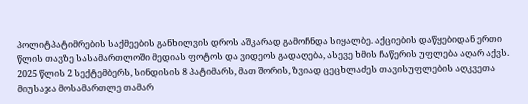პოლიტპატიმრების საქმეების განხილვის დროს აშკარად გამოჩნდა სიყალბე. აქციების დაწყებიდან ერთი წლის თავზე სასამართლოში მედიას ფოტოს და ვიდეოს გადაღება, ასევე ხმის ჩაწერის უფლება აღარ აქვს.
2025 წლის 2 სექტემბერს, სინდისის 8 პატიმარს, მათ შორის, ზვიად ცეცხლაძეს თავისუფლების აღკვეთა მიუსაჯა მოსამართლე თამარ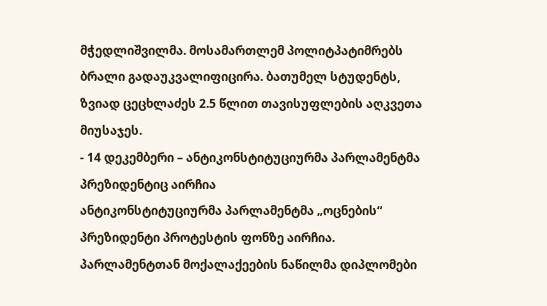მჭედლიშვილმა. მოსამართლემ პოლიტპატიმრებს ბრალი გადაუკვალიფიცირა. ბათუმელ სტუდენტს, ზვიად ცეცხლაძეს 2.5 წლით თავისუფლების აღკვეთა მიუსაჯეს.
- 14 დეკემბერი – ანტიკონსტიტუციურმა პარლამენტმა პრეზიდენტიც აირჩია
ანტიკონსტიტუციურმა პარლამენტმა „ოცნების“ პრეზიდენტი პროტესტის ფონზე აირჩია. პარლამენტთან მოქალაქეების ნაწილმა დიპლომები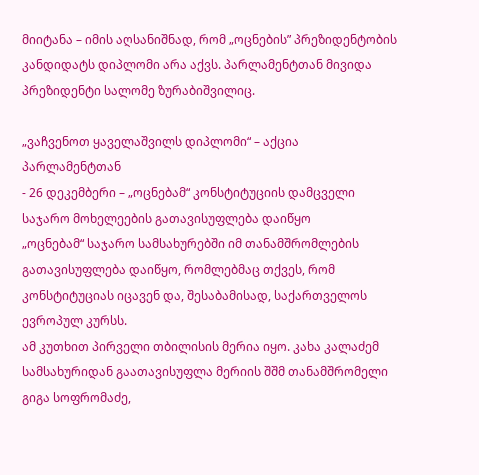მიიტანა – იმის აღსანიშნად, რომ „ოცნების” პრეზიდენტობის კანდიდატს დიპლომი არა აქვს. პარლამენტთან მივიდა პრეზიდენტი სალომე ზურაბიშვილიც.

„ვაჩვენოთ ყაველაშვილს დიპლომი“ – აქცია პარლამენტთან
- 26 დეკემბერი – „ოცნებამ“ კონსტიტუციის დამცველი საჯარო მოხელეების გათავისუფლება დაიწყო
„ოცნებამ“ საჯარო სამსახურებში იმ თანამშრომლების გათავისუფლება დაიწყო, რომლებმაც თქვეს, რომ კონსტიტუციას იცავენ და, შესაბამისად, საქართველოს ევროპულ კურსს.
ამ კუთხით პირველი თბილისის მერია იყო. კახა კალაძემ სამსახურიდან გაათავისუფლა მერიის შშმ თანამშრომელი გიგა სოფრომაძე,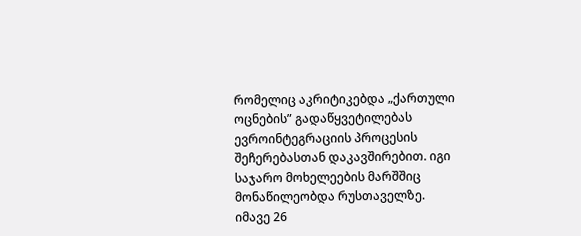რომელიც აკრიტიკებდა „ქართული ოცნების” გადაწყვეტილებას ევროინტეგრაციის პროცესის შეჩერებასთან დაკავშირებით. იგი საჯარო მოხელეების მარშშიც მონაწილეობდა რუსთაველზე.
იმავე 26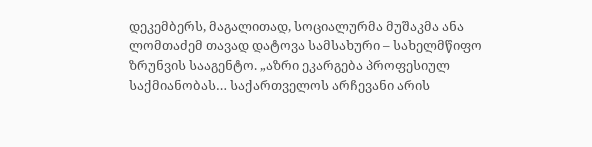დეკემბერს, მაგალითად, სოციალურმა მუშაკმა ანა ლომთაძემ თავად დატოვა სამსახური – სახელმწიფო ზრუნვის სააგენტო. „აზრი ეკარგება პროფესიულ საქმიანობას… საქართველოს არჩევანი არის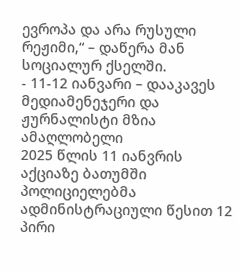ევროპა და არა რუსული რეჟიმი,“ – დაწერა მან სოციალურ ქსელში.
- 11-12 იანვარი – დააკავეს მედიამენეჯერი და ჟურნალისტი მზია ამაღლობელი
2025 წლის 11 იანვრის აქციაზე ბათუმში პოლიციელებმა ადმინისტრაციული წესით 12 პირი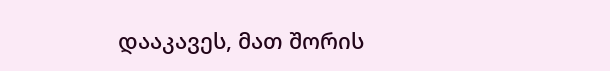დააკავეს, მათ შორის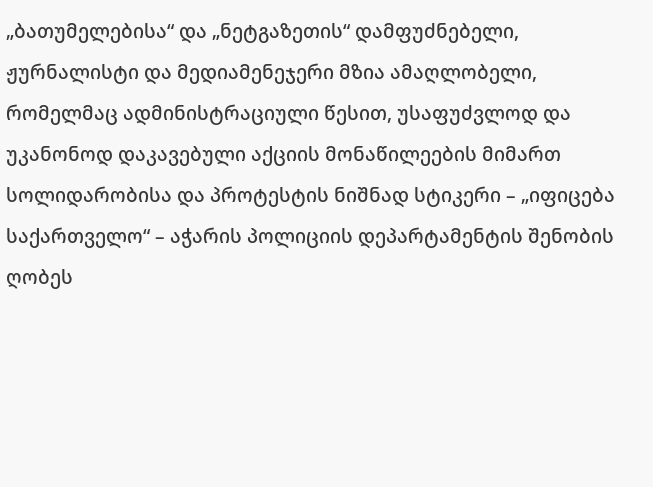„ბათუმელებისა“ და „ნეტგაზეთის“ დამფუძნებელი, ჟურნალისტი და მედიამენეჯერი მზია ამაღლობელი, რომელმაც ადმინისტრაციული წესით, უსაფუძვლოდ და უკანონოდ დაკავებული აქციის მონაწილეების მიმართ სოლიდარობისა და პროტესტის ნიშნად სტიკერი – „იფიცება საქართველო“ – აჭარის პოლიციის დეპარტამენტის შენობის ღობეს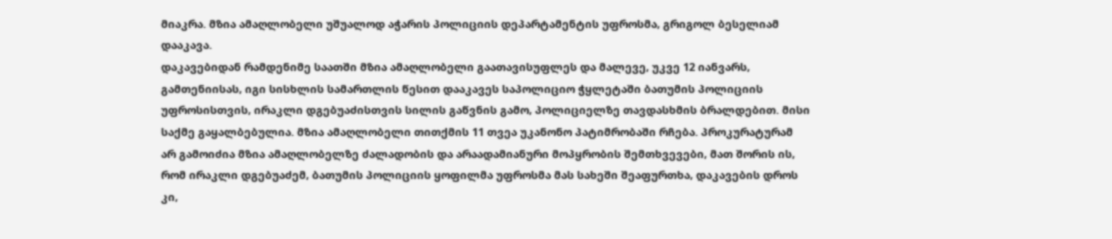მიაკრა. მზია ამაღლობელი უშუალოდ აჭარის პოლიციის დეპარტამენტის უფროსმა, გრიგოლ ბესელიამ დააკავა.
დაკავებიდან რამდენიმე საათში მზია ამაღლობელი გაათავისუფლეს და მალევე, უკვე 12 იანვარს, გამთენიისას, იგი სისხლის სამართლის წესით დააკავეს საპოლიციო ჭყლეტაში ბათუმის პოლიციის უფროსისთვის, ირაკლი დგებუაძისთვის სილის გაწვნის გამო, პოლიციელზე თავდასხმის ბრალდებით. მისი საქმე გაყალბებულია. მზია ამაღლობელი თითქმის 11 თვეა უკანონო პატიმრობაში რჩება. პროკურატურამ არ გამოიძია მზია ამაღლობელზე ძალადობის და არაადამიანური მოპყრობის შემთხვევები, მათ შორის ის, რომ ირაკლი დგებუაძემ, ბათუმის პოლიციის ყოფილმა უფროსმა მას სახეში შეაფურთხა, დაკავების დროს კი,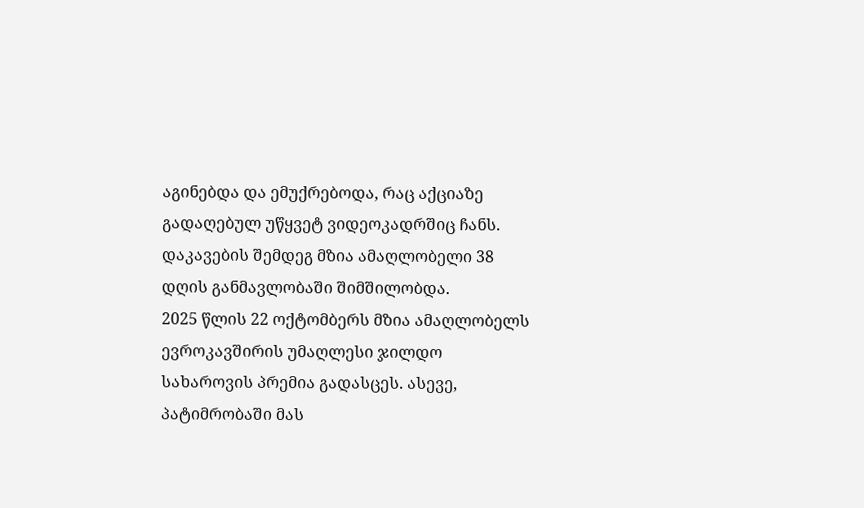აგინებდა და ემუქრებოდა, რაც აქციაზე გადაღებულ უწყვეტ ვიდეოკადრშიც ჩანს.
დაკავების შემდეგ მზია ამაღლობელი 38 დღის განმავლობაში შიმშილობდა.
2025 წლის 22 ოქტომბერს მზია ამაღლობელს ევროკავშირის უმაღლესი ჯილდო სახაროვის პრემია გადასცეს. ასევე, პატიმრობაში მას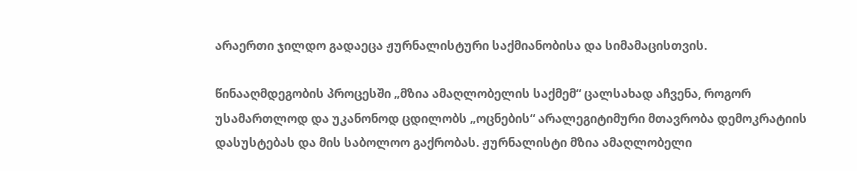არაერთი ჯილდო გადაეცა ჟურნალისტური საქმიანობისა და სიმამაცისთვის.

წინააღმდეგობის პროცესში „მზია ამაღლობელის საქმემ“ ცალსახად აჩვენა, როგორ უსამართლოდ და უკანონოდ ცდილობს „ოცნების“ არალეგიტიმური მთავრობა დემოკრატიის დასუსტებას და მის საბოლოო გაქრობას. ჟურნალისტი მზია ამაღლობელი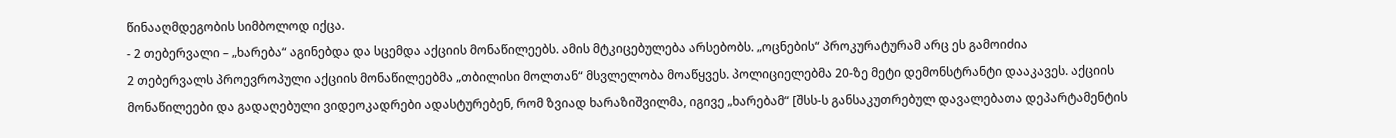წინააღმდეგობის სიმბოლოდ იქცა.
- 2 თებერვალი – „ხარება“ აგინებდა და სცემდა აქციის მონაწილეებს. ამის მტკიცებულება არსებობს. „ოცნების“ პროკურატურამ არც ეს გამოიძია
2 თებერვალს პროევროპული აქციის მონაწილეებმა „თბილისი მოლთან“ მსვლელობა მოაწყვეს. პოლიციელებმა 20-ზე მეტი დემონსტრანტი დააკავეს. აქციის მონაწილეები და გადაღებული ვიდეოკადრები ადასტურებენ, რომ ზვიად ხარაზიშვილმა, იგივე „ხარებამ“ [შსს-ს განსაკუთრებულ დავალებათა დეპარტამენტის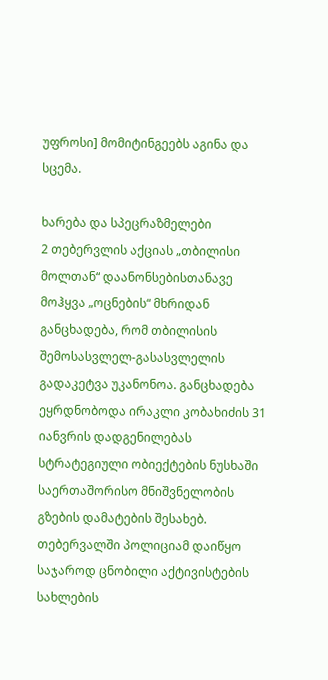უფროსი] მომიტინგეებს აგინა და სცემა.

ხარება და სპეცრაზმელები
2 თებერვლის აქციას „თბილისი მოლთან“ დაანონსებისთანავე მოჰყვა „ოცნების“ მხრიდან განცხადება, რომ თბილისის შემოსასვლელ-გასასვლელის გადაკეტვა უკანონოა. განცხადება ეყრდნობოდა ირაკლი კობახიძის 31 იანვრის დადგენილებას სტრატეგიული ობიექტების ნუსხაში საერთაშორისო მნიშვნელობის გზების დამატების შესახებ.
თებერვალში პოლიციამ დაიწყო საჯაროდ ცნობილი აქტივისტების სახლების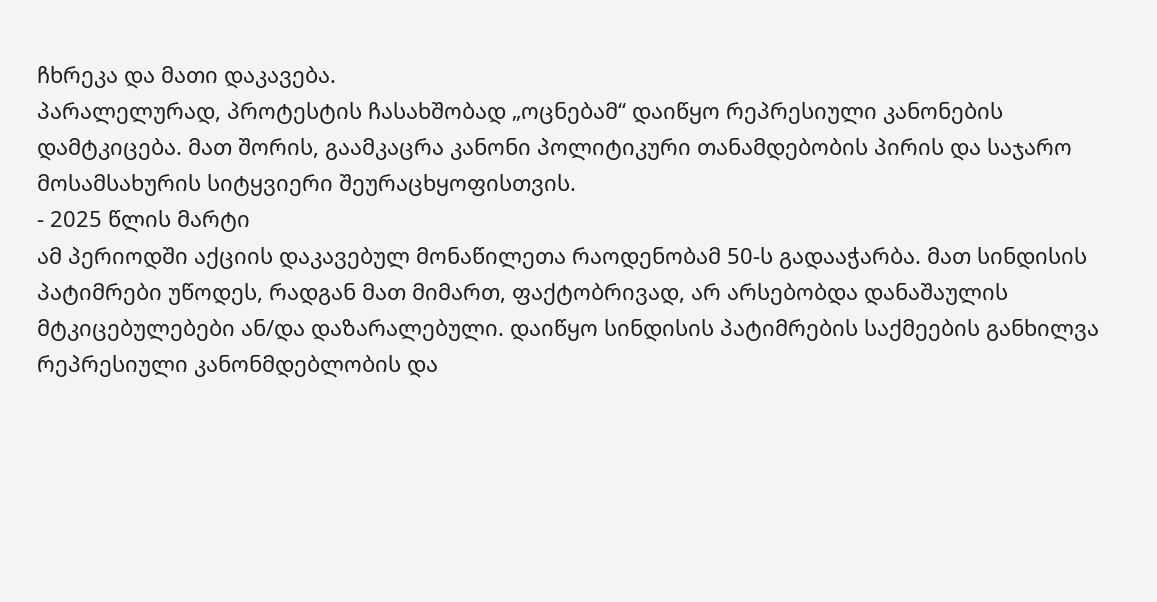ჩხრეკა და მათი დაკავება.
პარალელურად, პროტესტის ჩასახშობად „ოცნებამ“ დაიწყო რეპრესიული კანონების დამტკიცება. მათ შორის, გაამკაცრა კანონი პოლიტიკური თანამდებობის პირის და საჯარო მოსამსახურის სიტყვიერი შეურაცხყოფისთვის.
- 2025 წლის მარტი
ამ პერიოდში აქციის დაკავებულ მონაწილეთა რაოდენობამ 50-ს გადააჭარბა. მათ სინდისის პატიმრები უწოდეს, რადგან მათ მიმართ, ფაქტობრივად, არ არსებობდა დანაშაულის მტკიცებულებები ან/და დაზარალებული. დაიწყო სინდისის პატიმრების საქმეების განხილვა რეპრესიული კანონმდებლობის და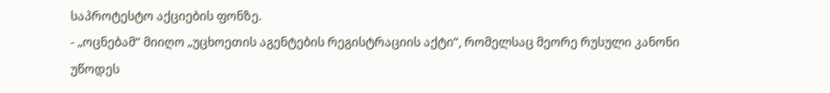საპროტესტო აქციების ფონზე.
- „ოცნებამ“ მიიღო „უცხოეთის აგენტების რეგისტრაციის აქტი“, რომელსაც მეორე რუსული კანონი უწოდეს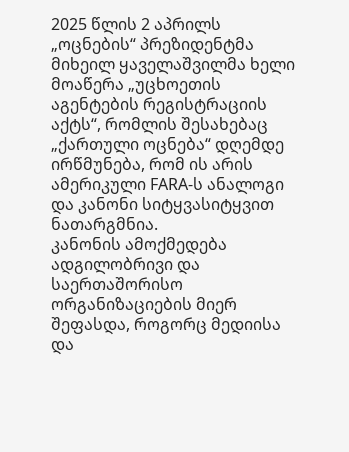2025 წლის 2 აპრილს „ოცნების“ პრეზიდენტმა მიხეილ ყაველაშვილმა ხელი მოაწერა „უცხოეთის აგენტების რეგისტრაციის აქტს“, რომლის შესახებაც „ქართული ოცნება“ დღემდე ირწმუნება, რომ ის არის ამერიკული FARA-ს ანალოგი და კანონი სიტყვასიტყვით ნათარგმნია.
კანონის ამოქმედება ადგილობრივი და საერთაშორისო ორგანიზაციების მიერ შეფასდა, როგორც მედიისა და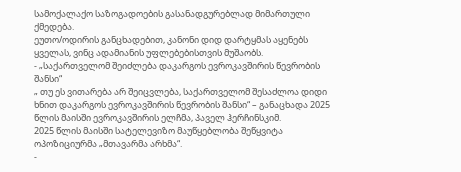სამოქალაქო საზოგადოების გასანადგურებლად მიმართული ქმედება.
ეუთო/ოდირის განცხადებით, კანონი დიდ დარტყმას აყენებს ყველას, ვინც ადამიანის უფლებებისთვის მუშაობს.
- „საქართველომ შეიძლება დაკარგოს ევროკავშირის წევრობის შანსი“
„ თუ ეს ვითარება არ შეიცვლება, საქართველომ შესაძლოა დიდი ხნით დაკარგოს ევროკავშირის წევრობის შანსი“ – განაცხადა 2025 წლის მაისში ევროკავშირის ელჩმა, პაველ ჰერჩინსკიმ.
2025 წლის მაისში სატელევიზო მაუწყებლობა შეწყვიტა ოპოზიციურმა „მთავარმა არხმა“.
-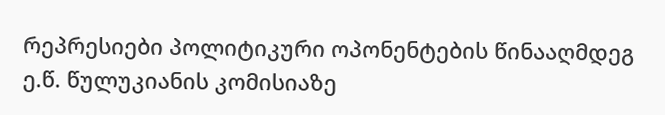რეპრესიები პოლიტიკური ოპონენტების წინააღმდეგ
ე.წ. წულუკიანის კომისიაზე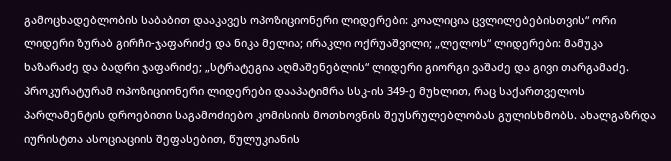გამოცხადებლობის საბაბით დააკავეს ოპოზიციონერი ლიდერები: კოალიცია ცვლილებებისთვის“ ორი ლიდერი ზურაბ გირჩი-ჯაფარიძე და ნიკა მელია; ირაკლი ოქრუაშვილი; „ლელოს“ ლიდერები: მამუკა ხაზარაძე და ბადრი ჯაფარიძე; „სტრატეგია აღმაშენებლის“ ლიდერი გიორგი ვაშაძე და გივი თარგამაძე.
პროკურატურამ ოპოზიციონერი ლიდერები დააპატიმრა სსკ-ის 349-ე მუხლით, რაც საქართველოს პარლამენტის დროებითი საგამოძიებო კომისიის მოთხოვნის შეუსრულებლობას გულისხმობს. ახალგაზრდა იურისტთა ასოციაციის შეფასებით, წულუკიანის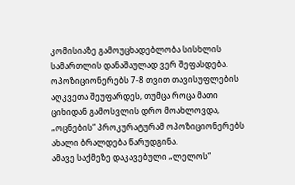კომისიაზე გამოუცხადებლობა სისხლის სამართლის დანაშაულად ვერ შეფასდება.
ოპოზიციონერებს 7-8 თვით თავისუფლების აღკვეთა შეუფარდეს, თუმცა როცა მათი ციხიდან გამოსვლის დრო მოახლოვდა, „ოცნების“ პროკურატურამ ოპოზიციონერებს ახალი ბრალდება წარუდგინა.
ამავე საქმეზე დაკავებული „ლელოს“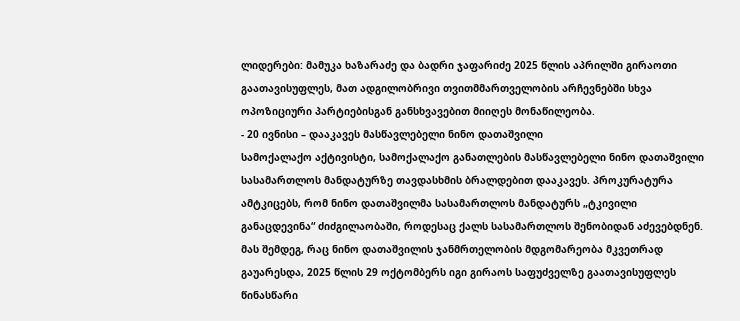ლიდერები: მამუკა ხაზარაძე და ბადრი ჯაფარიძე 2025 წლის აპრილში გირაოთი გაათავისუფლეს, მათ ადგილობრივი თვითმმართველობის არჩევნებში სხვა ოპოზიციური პარტიებისგან განსხვავებით მიიღეს მონაწილეობა.
- 20 ივნისი – დააკავეს მასწავლებელი ნინო დათაშვილი
სამოქალაქო აქტივისტი, სამოქალაქო განათლების მასწავლებელი ნინო დათაშვილი სასამართლოს მანდატურზე თავდასხმის ბრალდებით დააკავეს. პროკურატურა ამტკიცებს, რომ ნინო დათაშვილმა სასამართლოს მანდატურს „ტკივილი განაცდევინა“ ძიძგილაობაში, როდესაც ქალს სასამართლოს შენობიდან აძევებდნენ.
მას შემდეგ, რაც ნინო დათაშვილის ჯანმრთელობის მდგომარეობა მკვეთრად გაუარესდა, 2025 წლის 29 ოქტომბერს იგი გირაოს საფუძველზე გაათავისუფლეს წინასწარი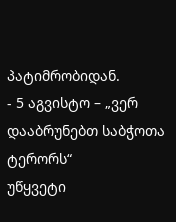პატიმრობიდან.
- 5 აგვისტო – „ვერ დააბრუნებთ საბჭოთა ტერორს“
უწყვეტი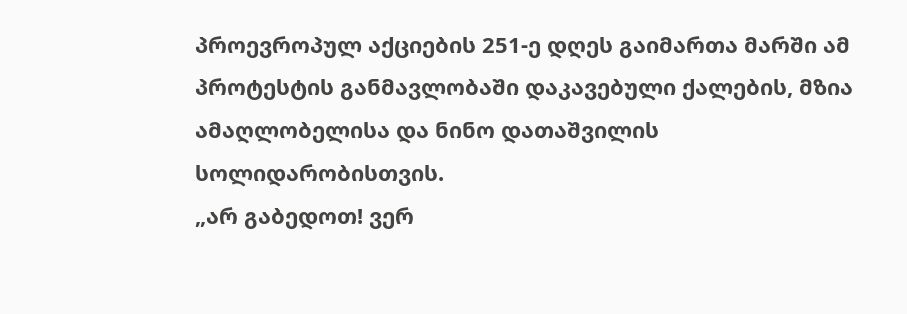პროევროპულ აქციების 251-ე დღეს გაიმართა მარში ამ პროტესტის განმავლობაში დაკავებული ქალების, მზია ამაღლობელისა და ნინო დათაშვილის სოლიდარობისთვის.
„არ გაბედოთ! ვერ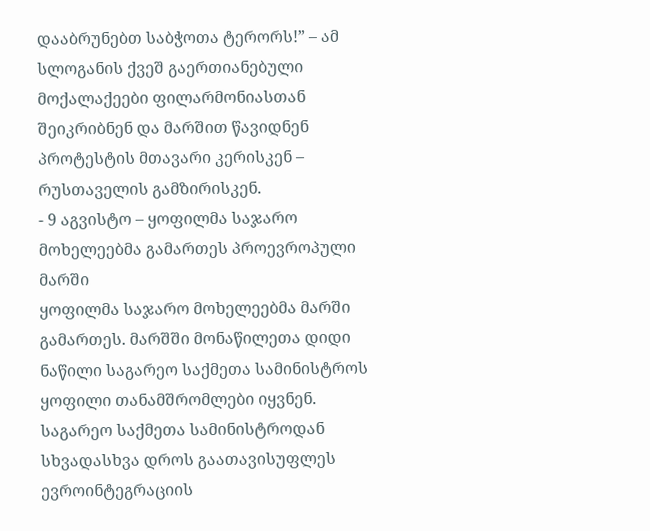დააბრუნებთ საბჭოთა ტერორს!” – ამ სლოგანის ქვეშ გაერთიანებული მოქალაქეები ფილარმონიასთან შეიკრიბნენ და მარშით წავიდნენ პროტესტის მთავარი კერისკენ – რუსთაველის გამზირისკენ.
- 9 აგვისტო – ყოფილმა საჯარო მოხელეებმა გამართეს პროევროპული მარში
ყოფილმა საჯარო მოხელეებმა მარში გამართეს. მარშში მონაწილეთა დიდი ნაწილი საგარეო საქმეთა სამინისტროს ყოფილი თანამშრომლები იყვნენ. საგარეო საქმეთა სამინისტროდან სხვადასხვა დროს გაათავისუფლეს ევროინტეგრაციის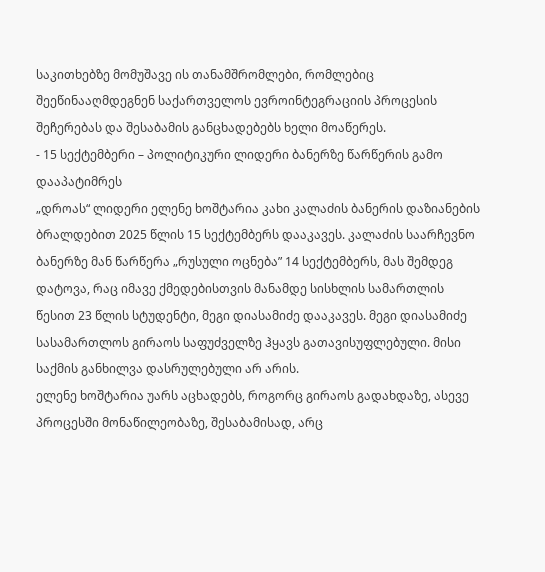საკითხებზე მომუშავე ის თანამშრომლები, რომლებიც შეეწინააღმდეგნენ საქართველოს ევროინტეგრაციის პროცესის შეჩერებას და შესაბამის განცხადებებს ხელი მოაწერეს.
- 15 სექტემბერი – პოლიტიკური ლიდერი ბანერზე წარწერის გამო დააპატიმრეს
„დროას“ ლიდერი ელენე ხოშტარია კახი კალაძის ბანერის დაზიანების ბრალდებით 2025 წლის 15 სექტემბერს დააკავეს. კალაძის საარჩევნო ბანერზე მან წარწერა „რუსული ოცნება” 14 სექტემბერს, მას შემდეგ დატოვა, რაც იმავე ქმედებისთვის მანამდე სისხლის სამართლის წესით 23 წლის სტუდენტი, მეგი დიასამიძე დააკავეს. მეგი დიასამიძე სასამართლოს გირაოს საფუძველზე ჰყავს გათავისუფლებული. მისი საქმის განხილვა დასრულებული არ არის.
ელენე ხოშტარია უარს აცხადებს, როგორც გირაოს გადახდაზე, ასევე პროცესში მონაწილეობაზე, შესაბამისად, არც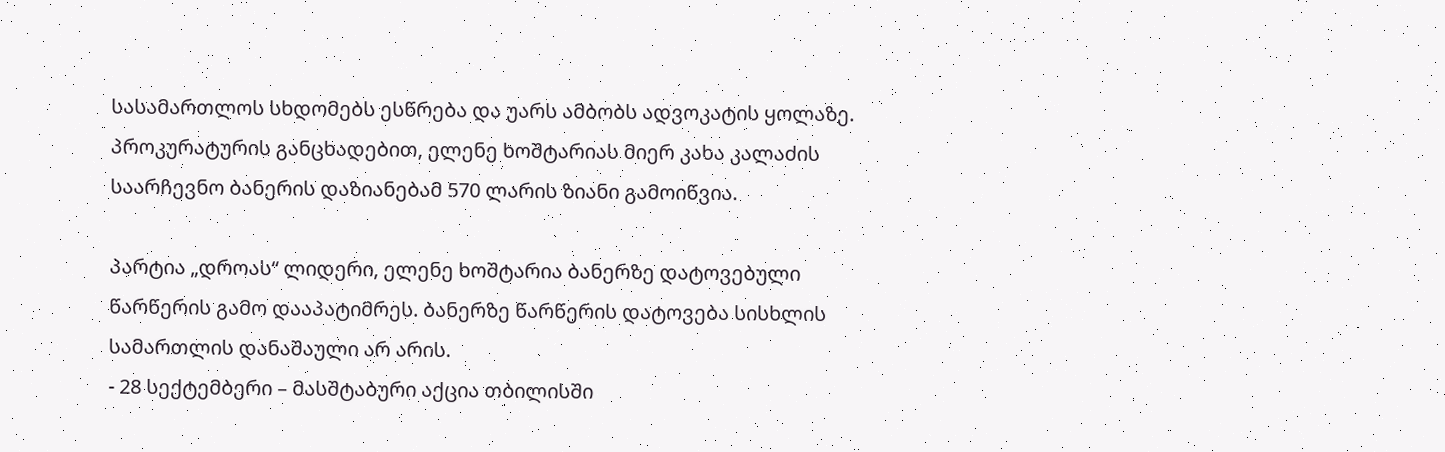სასამართლოს სხდომებს ესწრება და უარს ამბობს ადვოკატის ყოლაზე.
პროკურატურის განცხადებით, ელენე ხოშტარიას მიერ კახა კალაძის საარჩევნო ბანერის დაზიანებამ 570 ლარის ზიანი გამოიწვია.

პარტია „დროას“ ლიდერი, ელენე ხოშტარია ბანერზე დატოვებული წარწერის გამო დააპატიმრეს. ბანერზე წარწერის დატოვება სისხლის სამართლის დანაშაული არ არის.
- 28 სექტემბერი – მასშტაბური აქცია თბილისში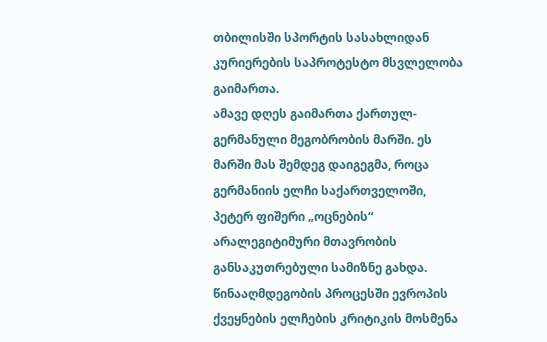თბილისში სპორტის სასახლიდან კურიერების საპროტესტო მსვლელობა გაიმართა.
ამავე დღეს გაიმართა ქართულ-გერმანული მეგობრობის მარში. ეს მარში მას შემდეგ დაიგეგმა, როცა გერმანიის ელჩი საქართველოში, პეტერ ფიშერი „ოცნების“ არალეგიტიმური მთავრობის განსაკუთრებული სამიზნე გახდა. წინააღმდეგობის პროცესში ევროპის ქვეყნების ელჩების კრიტიკის მოსმენა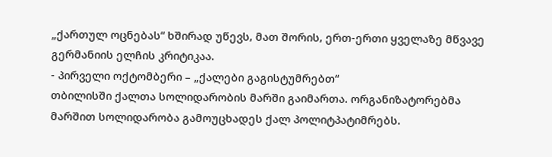„ქართულ ოცნებას“ ხშირად უწევს, მათ შორის, ერთ-ერთი ყველაზე მწვავე გერმანიის ელჩის კრიტიკაა.
- პირველი ოქტომბერი – „ქალები გაგისტუმრებთ“
თბილისში ქალთა სოლიდარობის მარში გაიმართა. ორგანიზატორებმა მარშით სოლიდარობა გამოუცხადეს ქალ პოლიტპატიმრებს.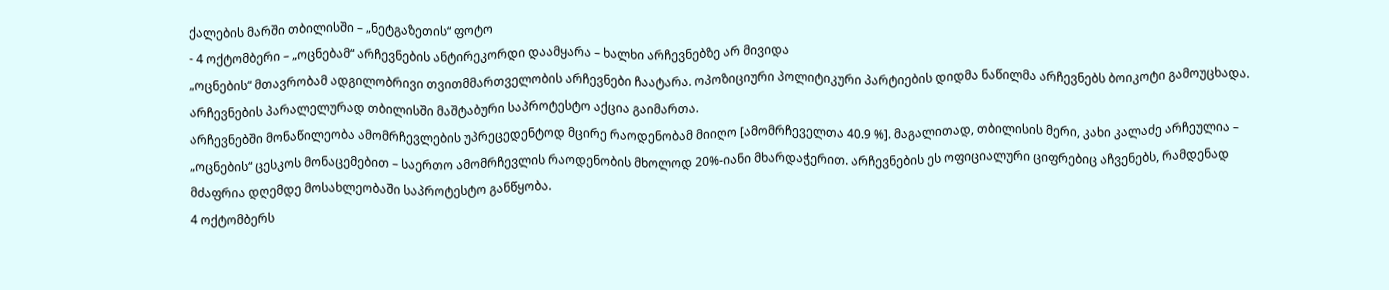ქალების მარში თბილისში – „ნეტგაზეთის“ ფოტო
- 4 ოქტომბერი – „ოცნებამ“ არჩევნების ანტირეკორდი დაამყარა – ხალხი არჩევნებზე არ მივიდა
„ოცნების“ მთავრობამ ადგილობრივი თვითმმართველობის არჩევნები ჩაატარა. ოპოზიციური პოლიტიკური პარტიების დიდმა ნაწილმა არჩევნებს ბოიკოტი გამოუცხადა. არჩევნების პარალელურად თბილისში მაშტაბური საპროტესტო აქცია გაიმართა.
არჩევნებში მონაწილეობა ამომრჩევლების უპრეცედენტოდ მცირე რაოდენობამ მიიღო [ამომრჩეველთა 40.9 %]. მაგალითად, თბილისის მერი, კახი კალაძე არჩეულია – „ოცნების“ ცესკოს მონაცემებით – საერთო ამომრჩევლის რაოდენობის მხოლოდ 20%-იანი მხარდაჭერით. არჩევნების ეს ოფიციალური ციფრებიც აჩვენებს, რამდენად მძაფრია დღემდე მოსახლეობაში საპროტესტო განწყობა.
4 ოქტომბერს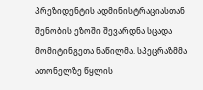პრეზიდენტის ადმინისტრაციასთან შენობის ეზოში შევარდნა სცადა მომიტინგეთა ნაწილმა. სპეცრაზმმა ათონელზე წყლის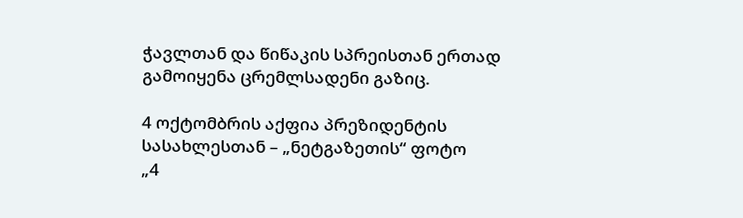ჭავლთან და წიწაკის სპრეისთან ერთად გამოიყენა ცრემლსადენი გაზიც.

4 ოქტომბრის აქფია პრეზიდენტის სასახლესთან – „ნეტგაზეთის“ ფოტო
„4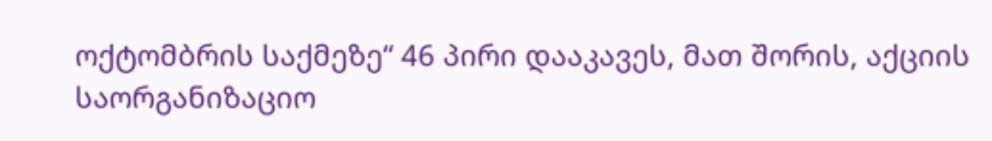ოქტომბრის საქმეზე“ 46 პირი დააკავეს, მათ შორის, აქციის საორგანიზაციო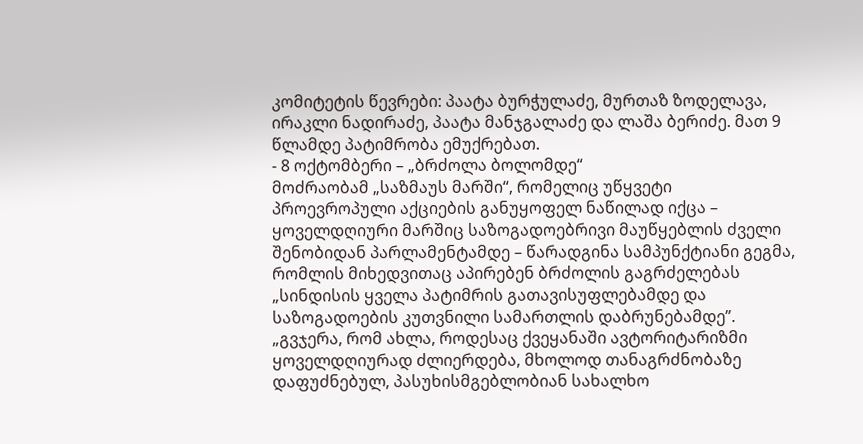კომიტეტის წევრები: პაატა ბურჭულაძე, მურთაზ ზოდელავა, ირაკლი ნადირაძე, პაატა მანჯგალაძე და ლაშა ბერიძე. მათ 9 წლამდე პატიმრობა ემუქრებათ.
- 8 ოქტომბერი – „ბრძოლა ბოლომდე“
მოძრაობამ „საზმაუს მარში“, რომელიც უწყვეტი პროევროპული აქციების განუყოფელ ნაწილად იქცა – ყოველდღიური მარშიც საზოგადოებრივი მაუწყებლის ძველი შენობიდან პარლამენტამდე – წარადგინა სამპუნქტიანი გეგმა, რომლის მიხედვითაც აპირებენ ბრძოლის გაგრძელებას „სინდისის ყველა პატიმრის გათავისუფლებამდე და საზოგადოების კუთვნილი სამართლის დაბრუნებამდე”.
„გვჯერა, რომ ახლა, როდესაც ქვეყანაში ავტორიტარიზმი ყოველდღიურად ძლიერდება, მხოლოდ თანაგრძნობაზე დაფუძნებულ, პასუხისმგებლობიან სახალხო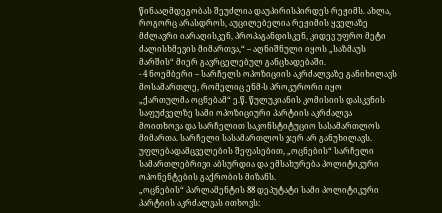წინააღმდეგობას შეუძლია დაუპირისპირდეს რეჟიმს. ახლა, როგორც არასდროს, აუცილებელია რეჟიმის ყველაზე მძლავრი იარაღისკენ, პროპაგანდისკენ, კიდევ უფრო მეტი ძალისხმევის მიმართვა,“ – აღნიშნული იყოს „საზმაუს მარშის“ მიერ გავრცელებულ განცხადებაში.
- 4 ნოემბერი – სარჩელს ოპოზიციის აკრძალვაზე განიხილავს მოსამართლე, რომელიც ენმ-ს პროკურორი იყო
„ქართულმა ოცნებამ“ ე.წ. წულუკიანის კომისიის დასკვნის საფუძველზე სამი ოპოზიციური პარტიის აკრძალვა მოითხოვა და სარჩელით საკონსტიტუციო სასამართლოს მიმართა. სარჩელი სასამართლოს ჯერ არ განუხილავს. უფლებადამცველების შეფასებით, „ოცნების“ სარჩელი სამართლებრივი აბსურდია და ემსახურება პოლიტიკური ოპონენტების გაქრობის მიზანს.
„ოცნების“ პარლამენტის 88 დეპუტატი სამი პოლიტიკური პარტიის აკრძალვას ითხოვს: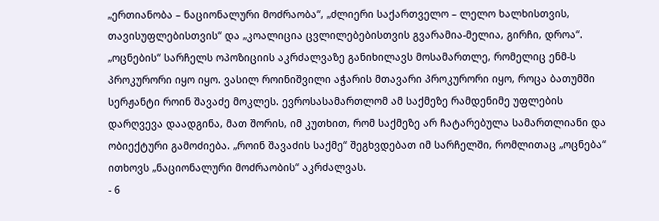„ერთიანობა – ნაციონალური მოძრაობა“, „ძლიერი საქართველო – ლელო ხალხისთვის, თავისუფლებისთვის“ და „კოალიცია ცვლილებებისთვის გვარამია-მელია, გირჩი, დროა“.
„ოცნების“ სარჩელს ოპოზიციის აკრძალვაზე განიხილავს მოსამართლე, რომელიც ენმ-ს პროკურორი იყო იყო. ვასილ როინიშვილი აჭარის მთავარი პროკურორი იყო, როცა ბათუმში სერჟანტი როინ შავაძე მოკლეს. ევროსასამართლომ ამ საქმეზე რამდენიმე უფლების დარღვევა დაადგინა, მათ შორის, იმ კუთხით, რომ საქმეზე არ ჩატარებულა სამართლიანი და ობიექტური გამოძიება. „როინ შავაძის საქმე“ შეგხვდებათ იმ სარჩელში, რომლითაც „ოცნება“ ითხოვს „ნაციონალური მოძრაობის“ აკრძალვას.
- 6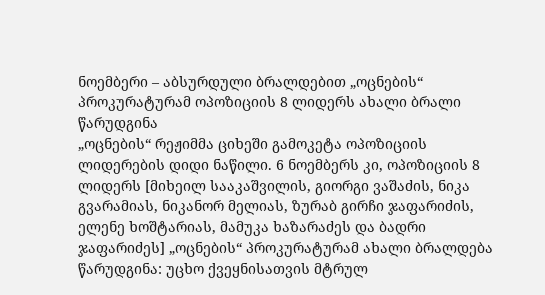ნოემბერი – აბსურდული ბრალდებით „ოცნების“ პროკურატურამ ოპოზიციის 8 ლიდერს ახალი ბრალი წარუდგინა
„ოცნების“ რეჟიმმა ციხეში გამოკეტა ოპოზიციის ლიდერების დიდი ნაწილი. 6 ნოემბერს კი, ოპოზიციის 8 ლიდერს [მიხეილ სააკაშვილის, გიორგი ვაშაძის, ნიკა გვარამიას, ნიკანორ მელიას, ზურაბ გირჩი ჯაფარიძის, ელენე ხოშტარიას, მამუკა ხაზარაძეს და ბადრი ჯაფარიძეს] „ოცნების“ პროკურატურამ ახალი ბრალდება წარუდგინა: უცხო ქვეყნისათვის მტრულ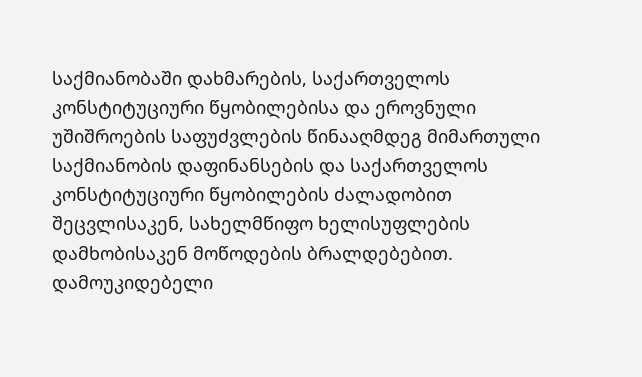საქმიანობაში დახმარების, საქართველოს კონსტიტუციური წყობილებისა და ეროვნული უშიშროების საფუძვლების წინააღმდეგ მიმართული საქმიანობის დაფინანსების და საქართველოს კონსტიტუციური წყობილების ძალადობით შეცვლისაკენ, სახელმწიფო ხელისუფლების დამხობისაკენ მოწოდების ბრალდებებით.
დამოუკიდებელი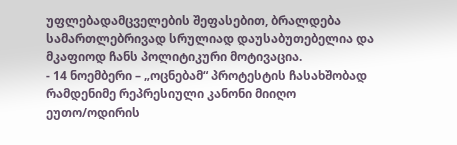უფლებადამცველების შეფასებით, ბრალდება სამართლებრივად სრულიად დაუსაბუთებელია და მკაფიოდ ჩანს პოლიტიკური მოტივაცია.
- 14 ნოემბერი – „ოცნებამ“ პროტესტის ჩასახშობად რამდენიმე რეპრესიული კანონი მიიღო
ეუთო/ოდირის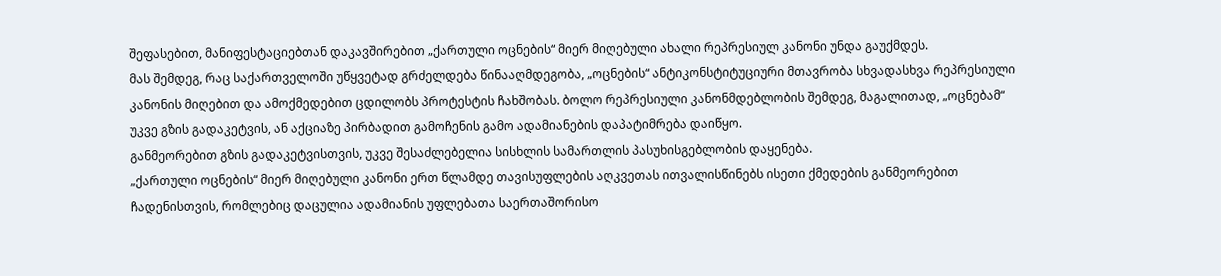შეფასებით, მანიფესტაციებთან დაკავშირებით „ქართული ოცნების“ მიერ მიღებული ახალი რეპრესიულ კანონი უნდა გაუქმდეს.
მას შემდეგ, რაც საქართველოში უწყვეტად გრძელდება წინააღმდეგობა, „ოცნების“ ანტიკონსტიტუციური მთავრობა სხვადასხვა რეპრესიული კანონის მიღებით და ამოქმედებით ცდილობს პროტესტის ჩახშობას. ბოლო რეპრესიული კანონმდებლობის შემდეგ, მაგალითად, „ოცნებამ“ უკვე გზის გადაკეტვის, ან აქციაზე პირბადით გამოჩენის გამო ადამიანების დაპატიმრება დაიწყო.
განმეორებით გზის გადაკეტვისთვის, უკვე შესაძლებელია სისხლის სამართლის პასუხისგებლობის დაყენება.
„ქართული ოცნების“ მიერ მიღებული კანონი ერთ წლამდე თავისუფლების აღკვეთას ითვალისწინებს ისეთი ქმედების განმეორებით ჩადენისთვის, რომლებიც დაცულია ადამიანის უფლებათა საერთაშორისო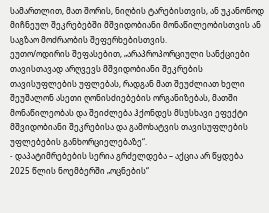სამართლით, მათ შორის, ნიღბის ტარებისთვის, ან უკანონოდ მიჩნეულ შეკრებებში მშვიდობიანი მონაწილეობისთვის ან საგზაო მოძრაობის შეფერხებისთვის.
ეუთო/ოდირის შეფასებით, „არაპროპორციული სანქციები თავისთავად არღვევს მშვიდობიანი შეკრების თავისუფლების უფლებას, რადგან მათ შეუძლიათ ხელი შეუშალონ ასეთი ღონისძიებების ორგანიზებას, მათში მონაწილეობას და შეიძლება ჰქონდეს მსუსხავი ეფექტი მშვიდობიანი შეკრებისა და გამოხატვის თავისუფლების უფლებების განხორციელებაზე“.
- დაპატიმრებების სერია გრძელდება – აქცია არ წყდება
2025 წლის ნოემბერში „ოცნების“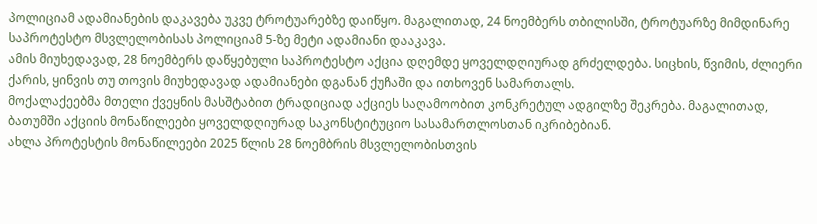პოლიციამ ადამიანების დაკავება უკვე ტროტუარებზე დაიწყო. მაგალითად, 24 ნოემბერს თბილისში, ტროტუარზე მიმდინარე საპროტესტო მსვლელობისას პოლიციამ 5-ზე მეტი ადამიანი დააკავა.
ამის მიუხედავად, 28 ნოემბერს დაწყებული საპროტესტო აქცია დღემდე ყოველდღიურად გრძელდება. სიცხის, წვიმის, ძლიერი ქარის, ყინვის თუ თოვის მიუხედავად ადამიანები დგანან ქუჩაში და ითხოვენ სამართალს.
მოქალაქეებმა მთელი ქვეყნის მასშტაბით ტრადიციად აქციეს საღამოობით კონკრეტულ ადგილზე შეკრება. მაგალითად, ბათუმში აქციის მონაწილეები ყოველდღიურად საკონსტიტუციო სასამართლოსთან იკრიბებიან.
ახლა პროტესტის მონაწილეები 2025 წლის 28 ნოემბრის მსვლელობისთვის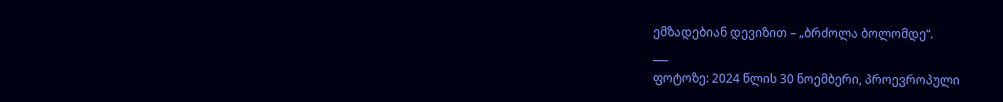ემზადებიან დევიზით – „ბრძოლა ბოლომდე“.
___
ფოტოზე: 2024 წლის 30 ნოემბერი, პროევროპული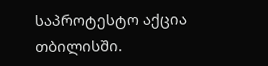საპროტესტო აქცია თბილისში.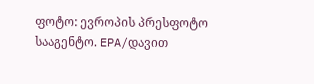ფოტო: ევროპის პრესფოტო სააგენტო. EPA/დავით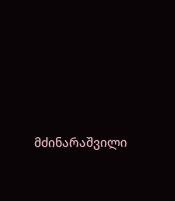მძინარაშვილი